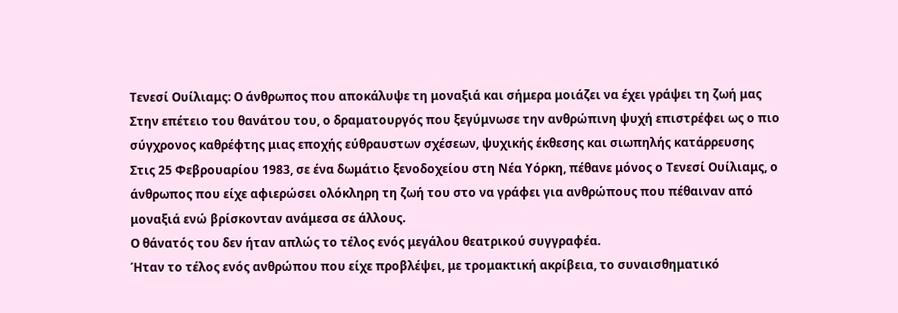Τενεσί Ουίλιαμς: Ο άνθρωπος που αποκάλυψε τη μοναξιά και σήμερα μοιάζει να έχει γράψει τη ζωή μας
Στην επέτειο του θανάτου του, ο δραματουργός που ξεγύμνωσε την ανθρώπινη ψυχή επιστρέφει ως ο πιο σύγχρονος καθρέφτης μιας εποχής εύθραυστων σχέσεων, ψυχικής έκθεσης και σιωπηλής κατάρρευσης
Στις 25 Φεβρουαρίου 1983, σε ένα δωμάτιο ξενοδοχείου στη Νέα Υόρκη, πέθανε μόνος ο Τενεσί Ουίλιαμς, ο άνθρωπος που είχε αφιερώσει ολόκληρη τη ζωή του στο να γράφει για ανθρώπους που πέθαιναν από μοναξιά ενώ βρίσκονταν ανάμεσα σε άλλους.
Ο θάνατός του δεν ήταν απλώς το τέλος ενός μεγάλου θεατρικού συγγραφέα.
Ήταν το τέλος ενός ανθρώπου που είχε προβλέψει, με τρομακτική ακρίβεια, το συναισθηματικό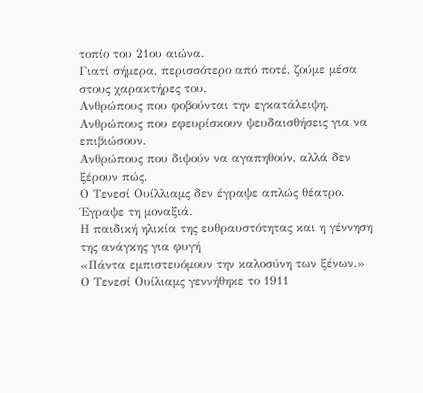τοπίο του 21ου αιώνα.
Γιατί σήμερα, περισσότερο από ποτέ, ζούμε μέσα στους χαρακτήρες του.
Ανθρώπους που φοβούνται την εγκατάλειψη.
Ανθρώπους που εφευρίσκουν ψευδαισθήσεις για να επιβιώσουν.
Ανθρώπους που διψούν να αγαπηθούν, αλλά δεν ξέρουν πώς.
Ο Τενεσί Ουίλλιαμς δεν έγραψε απλώς θέατρο.
Έγραψε τη μοναξιά.
Η παιδική ηλικία της ευθραυστότητας και η γέννηση της ανάγκης για φυγή
«Πάντα εμπιστευόμουν την καλοσύνη των ξένων.»
Ο Τενεσί Ουίλιαμς γεννήθηκε το 1911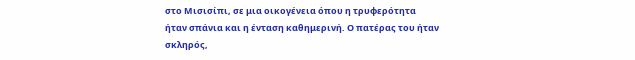στο Μισισίπι, σε μια οικογένεια όπου η τρυφερότητα ήταν σπάνια και η ένταση καθημερινή. Ο πατέρας του ήταν σκληρός,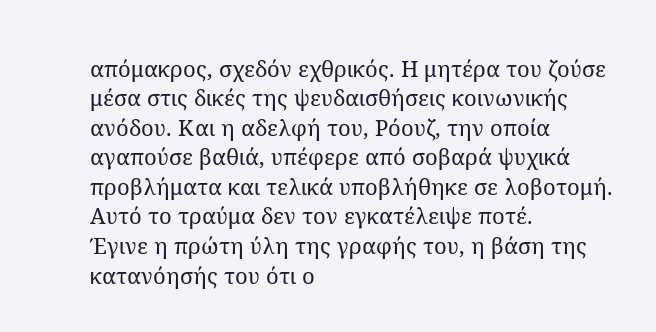απόμακρος, σχεδόν εχθρικός. Η μητέρα του ζούσε μέσα στις δικές της ψευδαισθήσεις κοινωνικής ανόδου. Και η αδελφή του, Ρόουζ, την οποία αγαπούσε βαθιά, υπέφερε από σοβαρά ψυχικά προβλήματα και τελικά υποβλήθηκε σε λοβοτομή.
Αυτό το τραύμα δεν τον εγκατέλειψε ποτέ.
Έγινε η πρώτη ύλη της γραφής του, η βάση της κατανόησής του ότι ο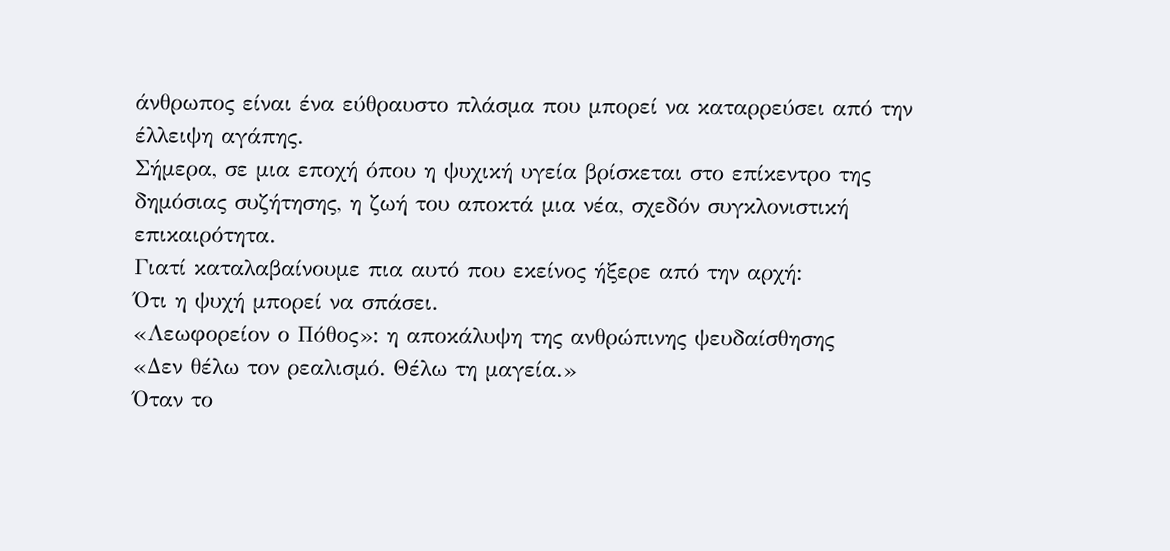άνθρωπος είναι ένα εύθραυστο πλάσμα που μπορεί να καταρρεύσει από την έλλειψη αγάπης.
Σήμερα, σε μια εποχή όπου η ψυχική υγεία βρίσκεται στο επίκεντρο της δημόσιας συζήτησης, η ζωή του αποκτά μια νέα, σχεδόν συγκλονιστική επικαιρότητα.
Γιατί καταλαβαίνουμε πια αυτό που εκείνος ήξερε από την αρχή:
Ότι η ψυχή μπορεί να σπάσει.
«Λεωφορείον ο Πόθος»: η αποκάλυψη της ανθρώπινης ψευδαίσθησης
«Δεν θέλω τον ρεαλισμό. Θέλω τη μαγεία.»
Όταν το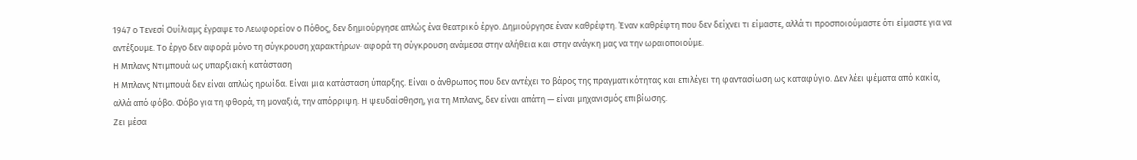1947 ο Τενεσί Ουίλιαμς έγραψε το Λεωφορείον ο Πόθος, δεν δημιούργησε απλώς ένα θεατρικό έργο. Δημιούργησε έναν καθρέφτη. Έναν καθρέφτη που δεν δείχνει τι είμαστε, αλλά τι προσποιούμαστε ότι είμαστε για να αντέξουμε. Το έργο δεν αφορά μόνο τη σύγκρουση χαρακτήρων· αφορά τη σύγκρουση ανάμεσα στην αλήθεια και στην ανάγκη μας να την ωραιοποιούμε.
Η Μπλανς Ντιμπουά ως υπαρξιακή κατάσταση
Η Μπλανς Ντιμπουά δεν είναι απλώς ηρωίδα. Είναι μια κατάσταση ύπαρξης. Είναι ο άνθρωπος που δεν αντέχει το βάρος της πραγματικότητας και επιλέγει τη φαντασίωση ως καταφύγιο. Δεν λέει ψέματα από κακία, αλλά από φόβο. Φόβο για τη φθορά, τη μοναξιά, την απόρριψη. Η ψευδαίσθηση, για τη Μπλανς, δεν είναι απάτη — είναι μηχανισμός επιβίωσης.
Ζει μέσα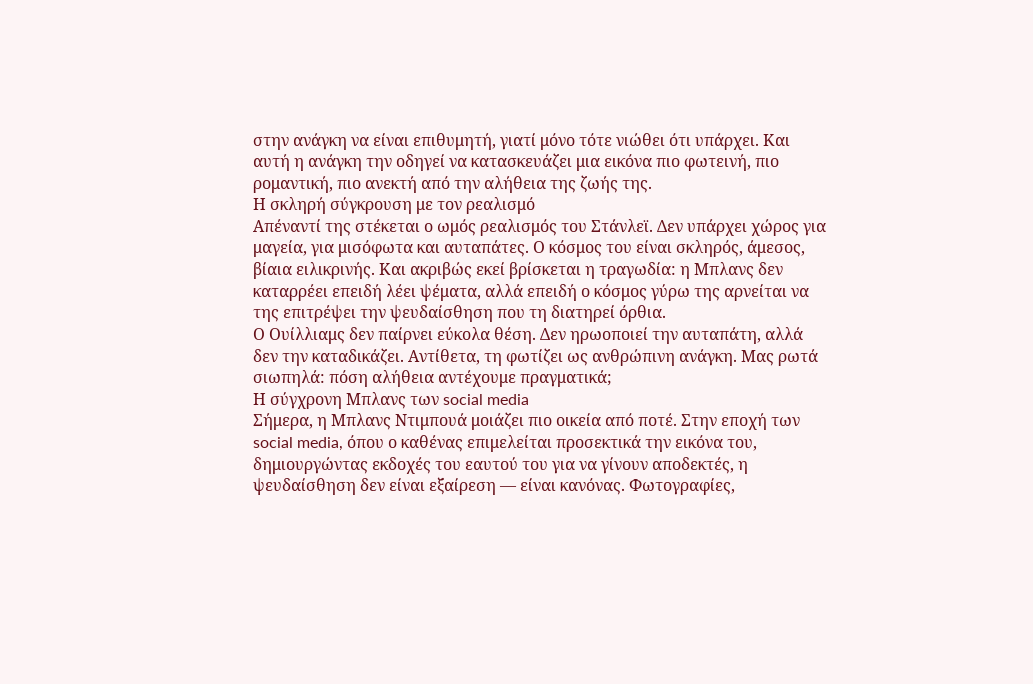στην ανάγκη να είναι επιθυμητή, γιατί μόνο τότε νιώθει ότι υπάρχει. Και αυτή η ανάγκη την οδηγεί να κατασκευάζει μια εικόνα πιο φωτεινή, πιο ρομαντική, πιο ανεκτή από την αλήθεια της ζωής της.
Η σκληρή σύγκρουση με τον ρεαλισμό
Απέναντί της στέκεται ο ωμός ρεαλισμός του Στάνλεϊ. Δεν υπάρχει χώρος για μαγεία, για μισόφωτα και αυταπάτες. Ο κόσμος του είναι σκληρός, άμεσος, βίαια ειλικρινής. Και ακριβώς εκεί βρίσκεται η τραγωδία: η Μπλανς δεν καταρρέει επειδή λέει ψέματα, αλλά επειδή ο κόσμος γύρω της αρνείται να της επιτρέψει την ψευδαίσθηση που τη διατηρεί όρθια.
Ο Ουίλλιαμς δεν παίρνει εύκολα θέση. Δεν ηρωοποιεί την αυταπάτη, αλλά δεν την καταδικάζει. Αντίθετα, τη φωτίζει ως ανθρώπινη ανάγκη. Μας ρωτά σιωπηλά: πόση αλήθεια αντέχουμε πραγματικά;
Η σύγχρονη Μπλανς των social media
Σήμερα, η Μπλανς Ντιμπουά μοιάζει πιο οικεία από ποτέ. Στην εποχή των social media, όπου ο καθένας επιμελείται προσεκτικά την εικόνα του, δημιουργώντας εκδοχές του εαυτού του για να γίνουν αποδεκτές, η ψευδαίσθηση δεν είναι εξαίρεση — είναι κανόνας. Φωτογραφίες,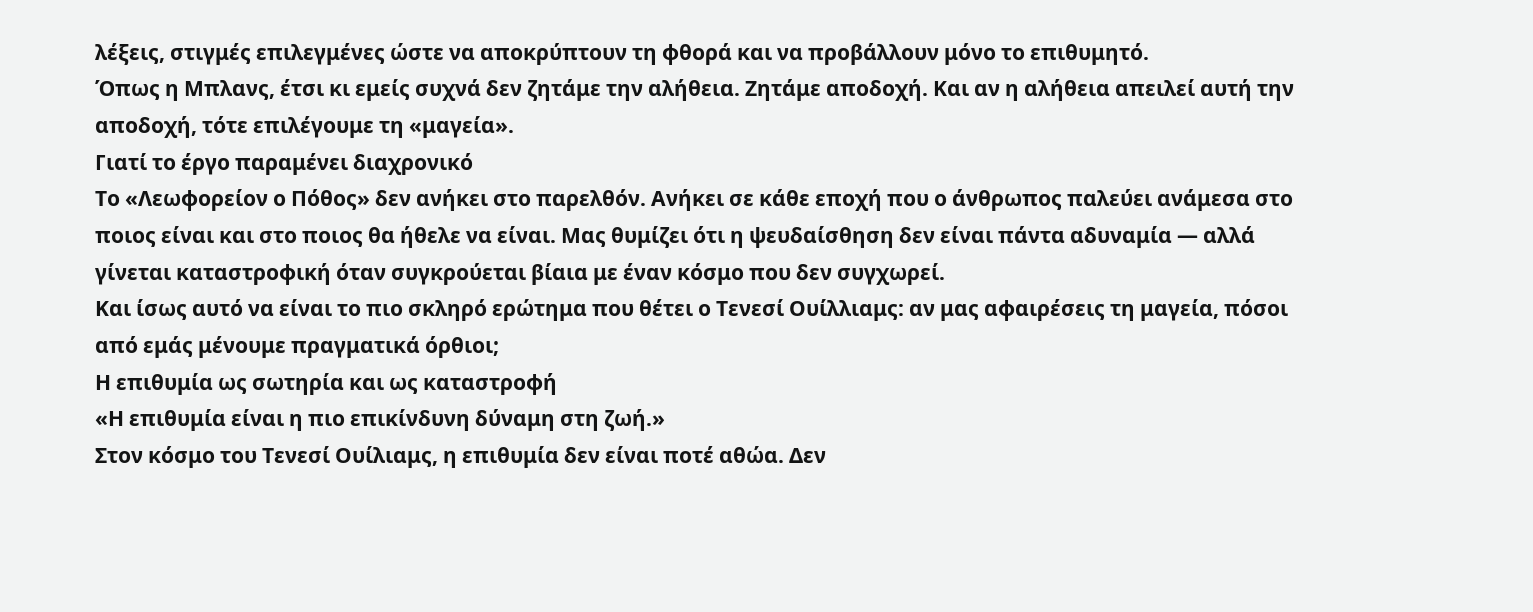λέξεις, στιγμές επιλεγμένες ώστε να αποκρύπτουν τη φθορά και να προβάλλουν μόνο το επιθυμητό.
Όπως η Μπλανς, έτσι κι εμείς συχνά δεν ζητάμε την αλήθεια. Ζητάμε αποδοχή. Και αν η αλήθεια απειλεί αυτή την αποδοχή, τότε επιλέγουμε τη «μαγεία».
Γιατί το έργο παραμένει διαχρονικό
Το «Λεωφορείον ο Πόθος» δεν ανήκει στο παρελθόν. Ανήκει σε κάθε εποχή που ο άνθρωπος παλεύει ανάμεσα στο ποιος είναι και στο ποιος θα ήθελε να είναι. Μας θυμίζει ότι η ψευδαίσθηση δεν είναι πάντα αδυναμία — αλλά γίνεται καταστροφική όταν συγκρούεται βίαια με έναν κόσμο που δεν συγχωρεί.
Και ίσως αυτό να είναι το πιο σκληρό ερώτημα που θέτει ο Τενεσί Ουίλλιαμς: αν μας αφαιρέσεις τη μαγεία, πόσοι από εμάς μένουμε πραγματικά όρθιοι;
Η επιθυμία ως σωτηρία και ως καταστροφή
«Η επιθυμία είναι η πιο επικίνδυνη δύναμη στη ζωή.»
Στον κόσμο του Τενεσί Ουίλιαμς, η επιθυμία δεν είναι ποτέ αθώα. Δεν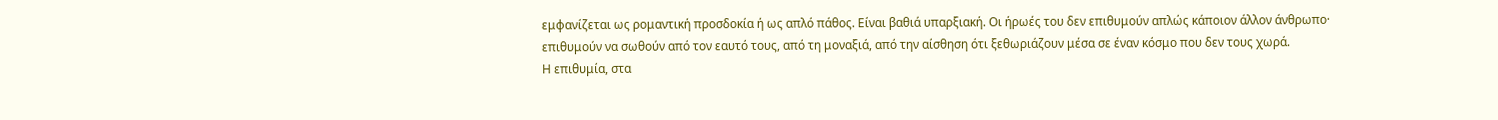εμφανίζεται ως ρομαντική προσδοκία ή ως απλό πάθος. Είναι βαθιά υπαρξιακή. Οι ήρωές του δεν επιθυμούν απλώς κάποιον άλλον άνθρωπο· επιθυμούν να σωθούν από τον εαυτό τους, από τη μοναξιά, από την αίσθηση ότι ξεθωριάζουν μέσα σε έναν κόσμο που δεν τους χωρά.
Η επιθυμία, στα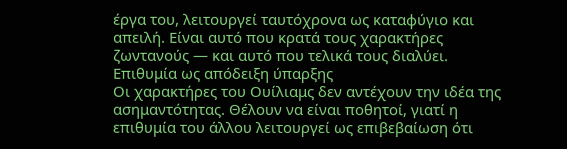έργα του, λειτουργεί ταυτόχρονα ως καταφύγιο και απειλή. Είναι αυτό που κρατά τους χαρακτήρες ζωντανούς — και αυτό που τελικά τους διαλύει.
Επιθυμία ως απόδειξη ύπαρξης
Οι χαρακτήρες του Ουίλιαμς δεν αντέχουν την ιδέα της ασημαντότητας. Θέλουν να είναι ποθητοί, γιατί η επιθυμία του άλλου λειτουργεί ως επιβεβαίωση ότι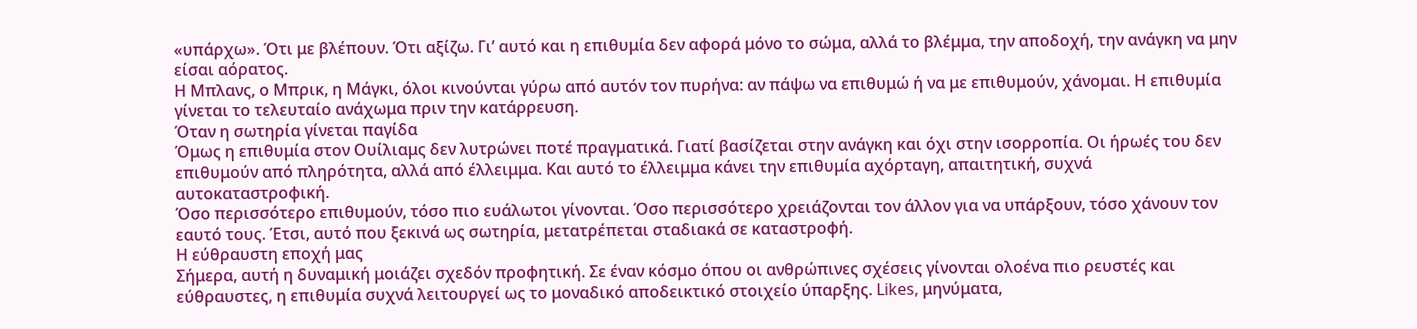«υπάρχω». Ότι με βλέπουν. Ότι αξίζω. Γι’ αυτό και η επιθυμία δεν αφορά μόνο το σώμα, αλλά το βλέμμα, την αποδοχή, την ανάγκη να μην είσαι αόρατος.
Η Μπλανς, ο Μπρικ, η Μάγκι, όλοι κινούνται γύρω από αυτόν τον πυρήνα: αν πάψω να επιθυμώ ή να με επιθυμούν, χάνομαι. Η επιθυμία γίνεται το τελευταίο ανάχωμα πριν την κατάρρευση.
Όταν η σωτηρία γίνεται παγίδα
Όμως η επιθυμία στον Ουίλιαμς δεν λυτρώνει ποτέ πραγματικά. Γιατί βασίζεται στην ανάγκη και όχι στην ισορροπία. Οι ήρωές του δεν επιθυμούν από πληρότητα, αλλά από έλλειμμα. Και αυτό το έλλειμμα κάνει την επιθυμία αχόρταγη, απαιτητική, συχνά αυτοκαταστροφική.
Όσο περισσότερο επιθυμούν, τόσο πιο ευάλωτοι γίνονται. Όσο περισσότερο χρειάζονται τον άλλον για να υπάρξουν, τόσο χάνουν τον εαυτό τους. Έτσι, αυτό που ξεκινά ως σωτηρία, μετατρέπεται σταδιακά σε καταστροφή.
Η εύθραυστη εποχή μας
Σήμερα, αυτή η δυναμική μοιάζει σχεδόν προφητική. Σε έναν κόσμο όπου οι ανθρώπινες σχέσεις γίνονται ολοένα πιο ρευστές και εύθραυστες, η επιθυμία συχνά λειτουργεί ως το μοναδικό αποδεικτικό στοιχείο ύπαρξης. Likes, μηνύματα,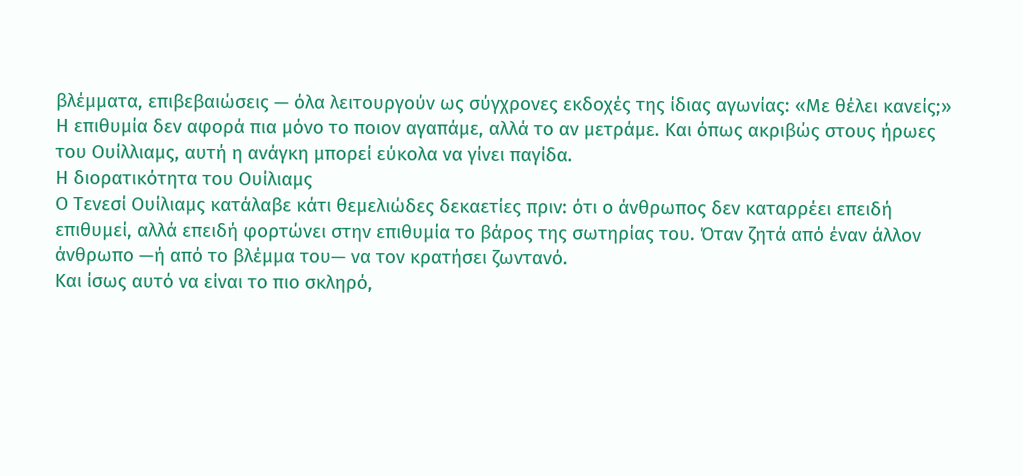βλέμματα, επιβεβαιώσεις — όλα λειτουργούν ως σύγχρονες εκδοχές της ίδιας αγωνίας: «Με θέλει κανείς;»
Η επιθυμία δεν αφορά πια μόνο το ποιον αγαπάμε, αλλά το αν μετράμε. Και όπως ακριβώς στους ήρωες του Ουίλλιαμς, αυτή η ανάγκη μπορεί εύκολα να γίνει παγίδα.
Η διορατικότητα του Ουίλιαμς
Ο Τενεσί Ουίλιαμς κατάλαβε κάτι θεμελιώδες δεκαετίες πριν: ότι ο άνθρωπος δεν καταρρέει επειδή επιθυμεί, αλλά επειδή φορτώνει στην επιθυμία το βάρος της σωτηρίας του. Όταν ζητά από έναν άλλον άνθρωπο —ή από το βλέμμα του— να τον κρατήσει ζωντανό.
Και ίσως αυτό να είναι το πιο σκληρό,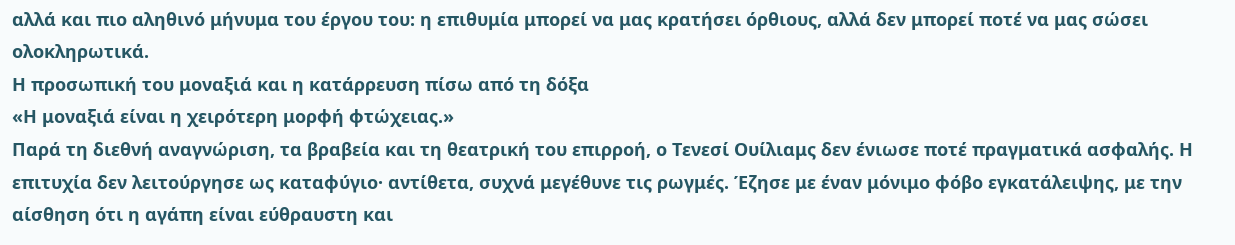αλλά και πιο αληθινό μήνυμα του έργου του: η επιθυμία μπορεί να μας κρατήσει όρθιους, αλλά δεν μπορεί ποτέ να μας σώσει ολοκληρωτικά.
Η προσωπική του μοναξιά και η κατάρρευση πίσω από τη δόξα
«Η μοναξιά είναι η χειρότερη μορφή φτώχειας.»
Παρά τη διεθνή αναγνώριση, τα βραβεία και τη θεατρική του επιρροή, ο Τενεσί Ουίλιαμς δεν ένιωσε ποτέ πραγματικά ασφαλής. Η επιτυχία δεν λειτούργησε ως καταφύγιο· αντίθετα, συχνά μεγέθυνε τις ρωγμές. Έζησε με έναν μόνιμο φόβο εγκατάλειψης, με την αίσθηση ότι η αγάπη είναι εύθραυστη και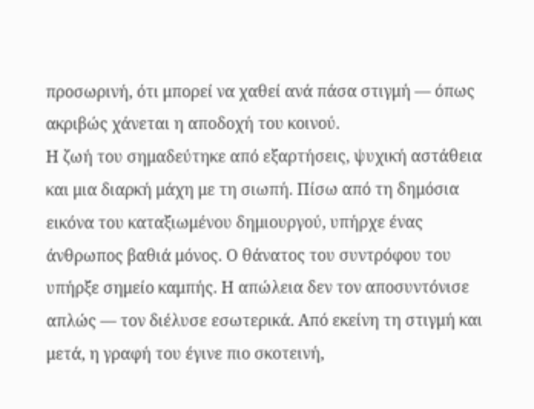προσωρινή, ότι μπορεί να χαθεί ανά πάσα στιγμή — όπως ακριβώς χάνεται η αποδοχή του κοινού.
Η ζωή του σημαδεύτηκε από εξαρτήσεις, ψυχική αστάθεια και μια διαρκή μάχη με τη σιωπή. Πίσω από τη δημόσια εικόνα του καταξιωμένου δημιουργού, υπήρχε ένας άνθρωπος βαθιά μόνος. Ο θάνατος του συντρόφου του υπήρξε σημείο καμπής. Η απώλεια δεν τον αποσυντόνισε απλώς — τον διέλυσε εσωτερικά. Από εκείνη τη στιγμή και μετά, η γραφή του έγινε πιο σκοτεινή,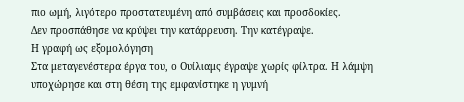πιο ωμή, λιγότερο προστατευμένη από συμβάσεις και προσδοκίες.
Δεν προσπάθησε να κρύψει την κατάρρευση. Την κατέγραψε.
Η γραφή ως εξομολόγηση
Στα μεταγενέστερα έργα του, ο Ουίλιαμς έγραψε χωρίς φίλτρα. Η λάμψη υποχώρησε και στη θέση της εμφανίστηκε η γυμνή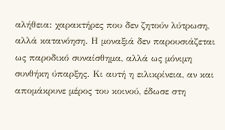αλήθεια: χαρακτήρες που δεν ζητούν λύτρωση, αλλά κατανόηση. Η μοναξιά δεν παρουσιάζεται ως παροδικό συναίσθημα, αλλά ως μόνιμη συνθήκη ύπαρξης. Κι αυτή η ειλικρίνεια, αν και απομάκρυνε μέρος του κοινού, έδωσε στη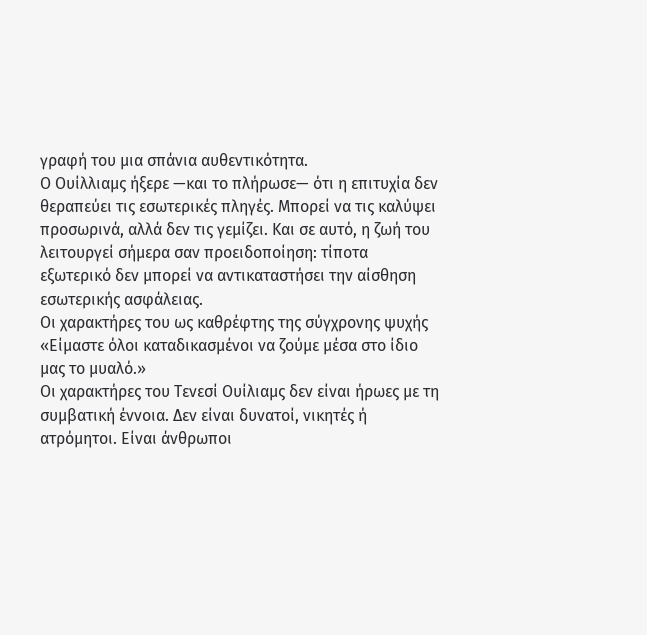γραφή του μια σπάνια αυθεντικότητα.
Ο Ουίλλιαμς ήξερε —και το πλήρωσε— ότι η επιτυχία δεν θεραπεύει τις εσωτερικές πληγές. Μπορεί να τις καλύψει προσωρινά, αλλά δεν τις γεμίζει. Και σε αυτό, η ζωή του λειτουργεί σήμερα σαν προειδοποίηση: τίποτα εξωτερικό δεν μπορεί να αντικαταστήσει την αίσθηση εσωτερικής ασφάλειας.
Οι χαρακτήρες του ως καθρέφτης της σύγχρονης ψυχής
«Είμαστε όλοι καταδικασμένοι να ζούμε μέσα στο ίδιο μας το μυαλό.»
Οι χαρακτήρες του Τενεσί Ουίλιαμς δεν είναι ήρωες με τη συμβατική έννοια. Δεν είναι δυνατοί, νικητές ή ατρόμητοι. Είναι άνθρωποι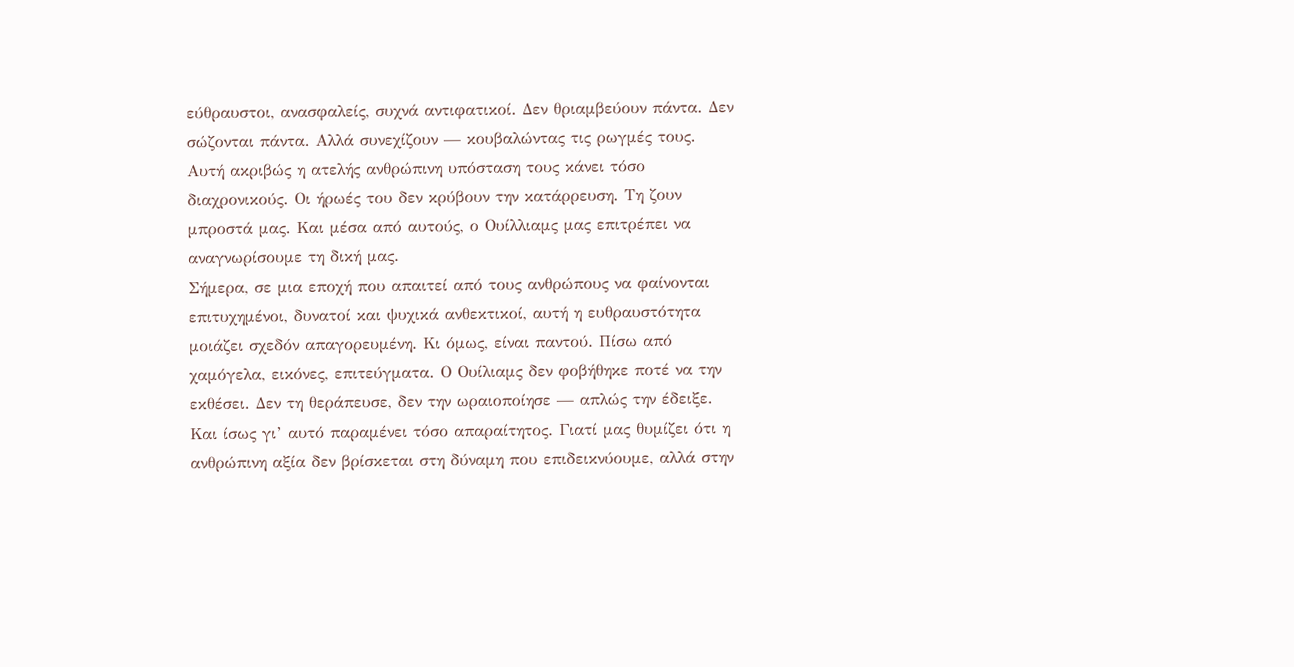εύθραυστοι, ανασφαλείς, συχνά αντιφατικοί. Δεν θριαμβεύουν πάντα. Δεν σώζονται πάντα. Αλλά συνεχίζουν — κουβαλώντας τις ρωγμές τους.
Αυτή ακριβώς η ατελής ανθρώπινη υπόσταση τους κάνει τόσο διαχρονικούς. Οι ήρωές του δεν κρύβουν την κατάρρευση. Τη ζουν μπροστά μας. Και μέσα από αυτούς, ο Ουίλλιαμς μας επιτρέπει να αναγνωρίσουμε τη δική μας.
Σήμερα, σε μια εποχή που απαιτεί από τους ανθρώπους να φαίνονται επιτυχημένοι, δυνατοί και ψυχικά ανθεκτικοί, αυτή η ευθραυστότητα μοιάζει σχεδόν απαγορευμένη. Κι όμως, είναι παντού. Πίσω από χαμόγελα, εικόνες, επιτεύγματα. Ο Ουίλιαμς δεν φοβήθηκε ποτέ να την εκθέσει. Δεν τη θεράπευσε, δεν την ωραιοποίησε — απλώς την έδειξε.
Και ίσως γι’ αυτό παραμένει τόσο απαραίτητος. Γιατί μας θυμίζει ότι η ανθρώπινη αξία δεν βρίσκεται στη δύναμη που επιδεικνύουμε, αλλά στην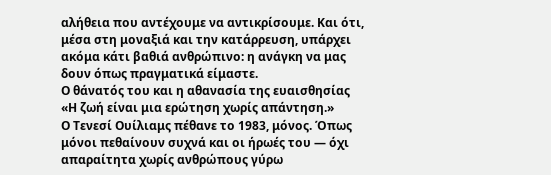αλήθεια που αντέχουμε να αντικρίσουμε. Και ότι, μέσα στη μοναξιά και την κατάρρευση, υπάρχει ακόμα κάτι βαθιά ανθρώπινο: η ανάγκη να μας δουν όπως πραγματικά είμαστε.
Ο θάνατός του και η αθανασία της ευαισθησίας
«Η ζωή είναι μια ερώτηση χωρίς απάντηση.»
Ο Τενεσί Ουίλιαμς πέθανε το 1983, μόνος. Όπως μόνοι πεθαίνουν συχνά και οι ήρωές του — όχι απαραίτητα χωρίς ανθρώπους γύρω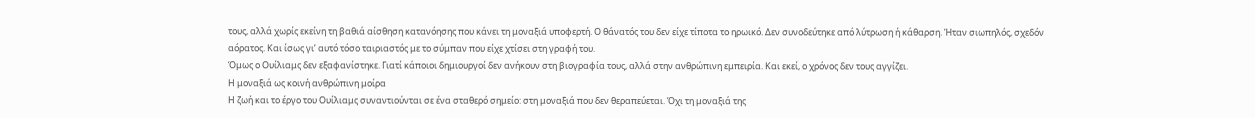τους, αλλά χωρίς εκείνη τη βαθιά αίσθηση κατανόησης που κάνει τη μοναξιά υποφερτή. Ο θάνατός του δεν είχε τίποτα το ηρωικό. Δεν συνοδεύτηκε από λύτρωση ή κάθαρση. Ήταν σιωπηλός, σχεδόν αόρατος. Και ίσως γι’ αυτό τόσο ταιριαστός με το σύμπαν που είχε χτίσει στη γραφή του.
Όμως ο Ουίλιαμς δεν εξαφανίστηκε. Γιατί κάποιοι δημιουργοί δεν ανήκουν στη βιογραφία τους, αλλά στην ανθρώπινη εμπειρία. Και εκεί, ο χρόνος δεν τους αγγίζει.
Η μοναξιά ως κοινή ανθρώπινη μοίρα
Η ζωή και το έργο του Ουίλιαμς συναντιούνται σε ένα σταθερό σημείο: στη μοναξιά που δεν θεραπεύεται. Όχι τη μοναξιά της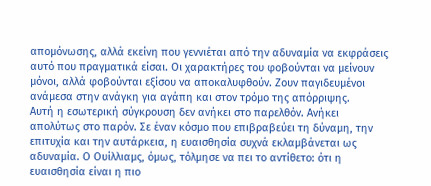απομόνωσης, αλλά εκείνη που γεννιέται από την αδυναμία να εκφράσεις αυτό που πραγματικά είσαι. Οι χαρακτήρες του φοβούνται να μείνουν μόνοι, αλλά φοβούνται εξίσου να αποκαλυφθούν. Ζουν παγιδευμένοι ανάμεσα στην ανάγκη για αγάπη και στον τρόμο της απόρριψης.
Αυτή η εσωτερική σύγκρουση δεν ανήκει στο παρελθόν. Ανήκει απολύτως στο παρόν. Σε έναν κόσμο που επιβραβεύει τη δύναμη, την επιτυχία και την αυτάρκεια, η ευαισθησία συχνά εκλαμβάνεται ως αδυναμία. Ο Ουίλλιαμς, όμως, τόλμησε να πει το αντίθετο: ότι η ευαισθησία είναι η πιο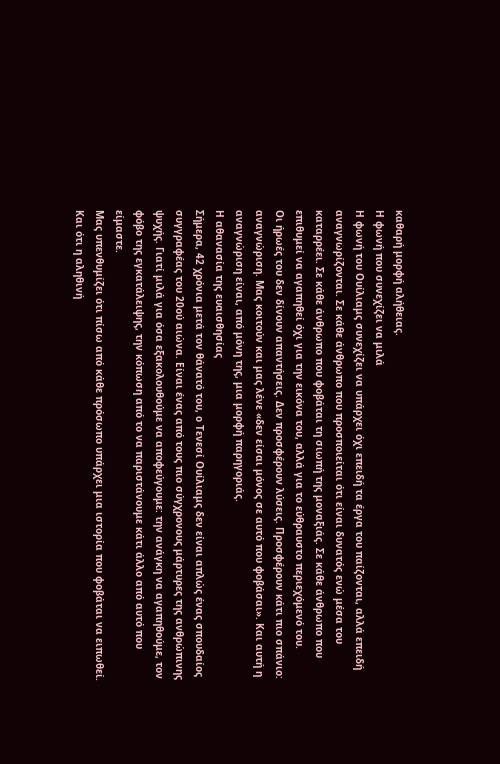καθαρή μορφή αλήθειας.
Η φωνή που συνεχίζει να μιλά
Η φωνή του Ουίλιαμς συνεχίζει να υπάρχει όχι επειδή τα έργα του παίζονται, αλλά επειδή αναγνωρίζονται. Σε κάθε άνθρωπο που προσποιείται ότι είναι δυνατός ενώ μέσα του καταρρέει. Σε κάθε άνθρωπο που φοβάται τη σιωπή της μοναξιάς. Σε κάθε άνθρωπο που επιθυμεί να αγαπηθεί όχι για την εικόνα του, αλλά για το εύθραυστο περιεχόμενό του.
Οι ήρωές του δεν δίνουν απαντήσεις. Δεν προσφέρουν λύσεις. Προσφέρουν κάτι πιο σπάνιο: αναγνώριση. Μας κοιτούν και μας λένε «δεν είσαι μόνος σε αυτό που φοβάσαι». Και αυτή η αναγνώριση είναι, από μόνη της, μια μορφή παρηγοριάς.
Η αθανασία της ευαισθησίας
Σήμερα, 42 χρόνια μετά τον θάνατό του, ο Τενεσί Ουίλιαμς δεν είναι απλώς ένας σπουδαίος συγγραφέας του 20ού αιώνα. Είναι ένας από τους πιο σύγχρονους μάρτυρες της ανθρώπινης ψυχής. Γιατί μιλά για όσα εξακολουθούμε να αποφεύγουμε: την ανάγκη να αγαπηθούμε, τον φόβο της εγκατάλειψης, την κόπωση από το να παριστάνουμε κάτι άλλο από αυτό που είμαστε.
Μας υπενθυμίζει ότι πίσω από κάθε πρόσωπο υπάρχει μια ιστορία που φοβάται να ειπωθεί. Και ότι η αληθινή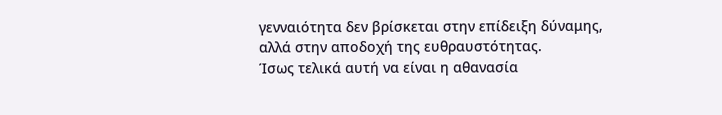γενναιότητα δεν βρίσκεται στην επίδειξη δύναμης, αλλά στην αποδοχή της ευθραυστότητας.
Ίσως τελικά αυτή να είναι η αθανασία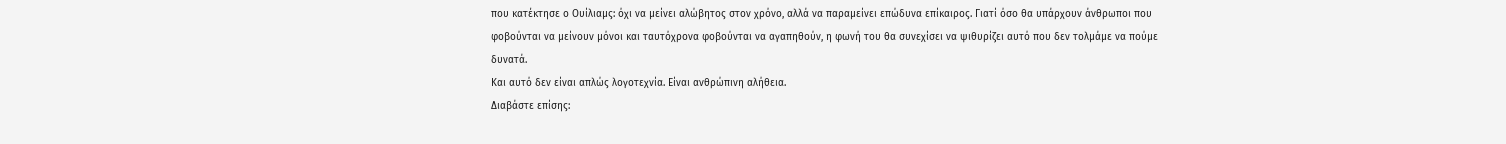που κατέκτησε ο Ουίλιαμς: όχι να μείνει αλώβητος στον χρόνο, αλλά να παραμείνει επώδυνα επίκαιρος. Γιατί όσο θα υπάρχουν άνθρωποι που φοβούνται να μείνουν μόνοι και ταυτόχρονα φοβούνται να αγαπηθούν, η φωνή του θα συνεχίσει να ψιθυρίζει αυτό που δεν τολμάμε να πούμε δυνατά.
Και αυτό δεν είναι απλώς λογοτεχνία. Είναι ανθρώπινη αλήθεια.
Διαβάστε επίσης: